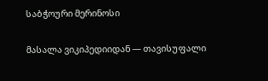საბჭოური მერინოსი

მასალა ვიკიპედიიდან — თავისუფალი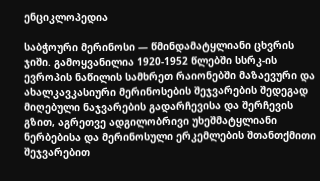ენციკლოპედია

საბჭოური მერინოსი — წმინდამატყლიანი ცხვრის ჯიში. გამოყვანილია 1920-1952 წლებში სსრკ-ის ევროპის ნაწილის სამხრეთ რაიონებში მაზაევური და ახალკავკასიური მერინოსების შეჯვარების შედეგად მიღებული ნაჯვარების გადარჩევისა და შერჩევის გზით, აგრეთვე ადგილობრივი უხეშმატყლიანი ნერბებისა და მერინოსული ერკემლების შთანთქმითი შეჯვარებით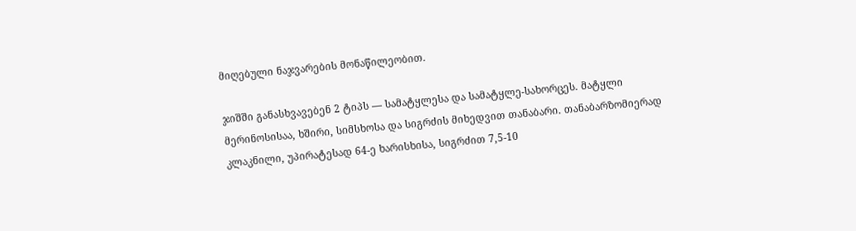მიღებული ნაჯვარების მონაწილეობით.

ჯიშში განასხვავებენ 2 ტიპს — სამატყლესა და სამატყლე-სახორცეს. მატყლი მერინოსისაა, ხშირი, სიმსხოსა და სიგრძის მიხედვით თანაბარი. თანაბარზომიერად კლაკნილი, უპირატესად 64-ე ხარისხისა, სიგრძით 7,5-10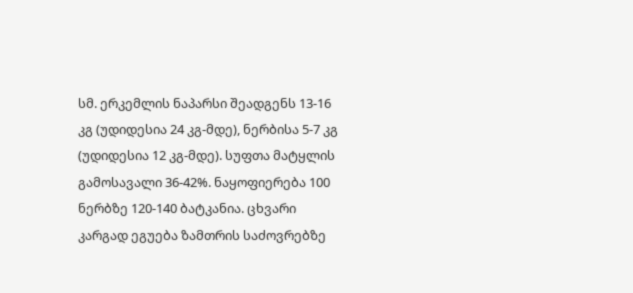სმ. ერკემლის ნაპარსი შეადგენს 13-16 კგ (უდიდესია 24 კგ-მდე), ნერბისა 5-7 კგ (უდიდესია 12 კგ-მდე). სუფთა მატყლის გამოსავალი 36-42%. ნაყოფიერება 100 ნერბზე 120-140 ბატკანია. ცხვარი კარგად ეგუება ზამთრის საძოვრებზე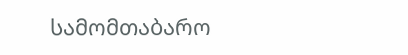სამომთაბარო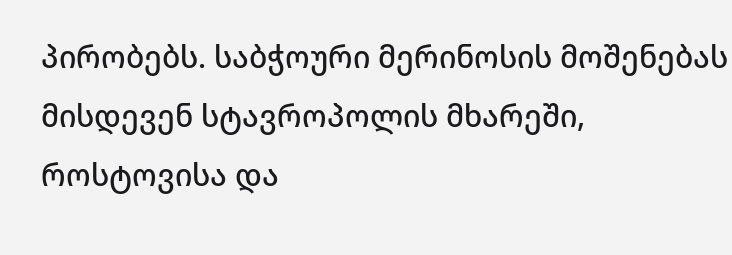პირობებს. საბჭოური მერინოსის მოშენებას მისდევენ სტავროპოლის მხარეში, როსტოვისა და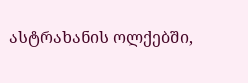ასტრახანის ოლქებში,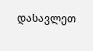დასავლეთ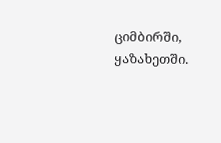ციმბირში, ყაზახეთში.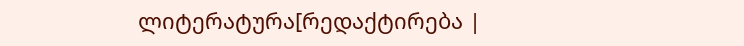ლიტერატურა[რედაქტირება |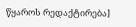წყაროს რედაქტირება]